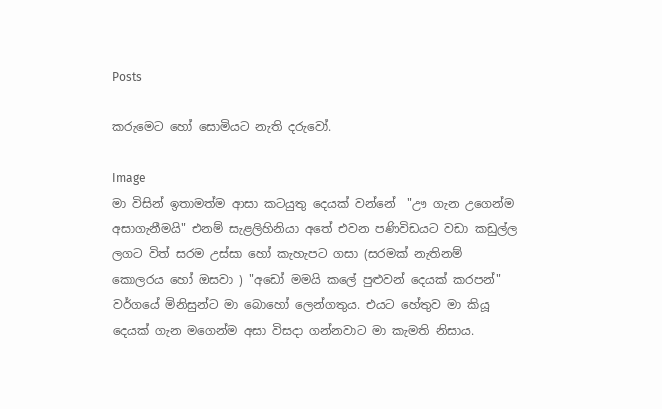Posts

කරුමෙට හෝ සොමියට නැති දරුවෝ.

Image
මා විසින් ඉතාමත්ම ආසා කටයුතු දෙයක් වන්නේ  "ඌ ගැන උගෙන්ම අසාගැනීමයි" එනම් සැළලිහිනියා අතේ එවන පණිවිඩයට වඩා කඩුල්ල ලගට විත් සරම උස්සා හෝ කැහැපට ගසා (සරමක් නැතිනම් කොලරය හෝ ඔසවා ) "අඩෝ මමයි කලේ පුළුවන් දෙයක් කරපන්" වර්ගයේ මිනිසුන්ට මා බොහෝ ලෙන්ගතුය. එයට හේතුව මා කියූ දෙයක් ගැන මගෙන්ම අසා විසදා ගන්නවාට මා කැමති නිසාය.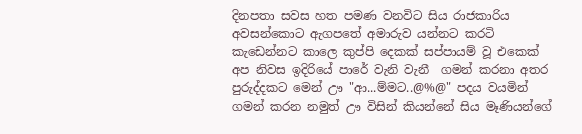දිනපතා සවස හත පමණ වනවිට සිය රාජකාරිය අවසන්කොට ඇගපතේ අමාරුව යන්නට කරටි කැඩෙන්නට කාලෙ කුප්පි දෙකක් සප්පායම් වූ එකෙක් අප නිවස ඉදිරියේ පාරේ වැනි වැනී  ගමන් කරනා අතර පුරුද්දකට මෙන් ඌ "ආ...ම්මට..@%@" පදය වයමින් ගමන් කරන නමුත් ඌ විසින් කියන්නේ සිය මෑණියන්ගේ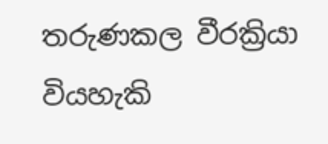තරුණකල වීරක්‍රියා වියහැකි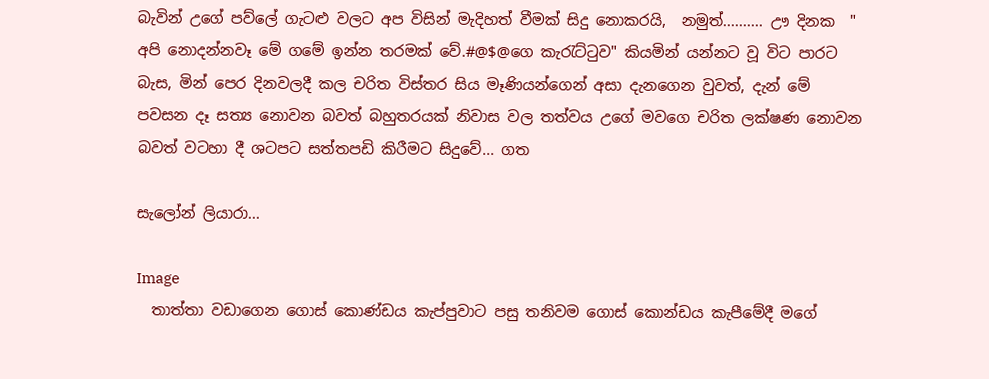බැවින් උගේ පව්ලේ ගැටළු වලට අප විසින් මැදිහත් වීමක් සිදු නොකරයි,  නමුත්.......... ඌ දිනක  " අපි නොදන්නවෑ මේ ගමේ ඉන්න තරමක් වේ.#@$@ගෙ කැරැට්ටුව" කියමින් යන්නට වූ විට පාරට බැස, මින් පෙර දිනවලදී කල චරිත විස්තර සිය මෑණියන්ගෙන් අසා දැනගෙන වුවත්, දැන් මේ පවසන දෑ සත්‍ය නොවන බවත් බහුතරයක් නිවාස වල තත්වය උගේ මවගෙ චරිත ලක්ෂණ නොවන බවත් වටහා දී ශටපට සත්තපඩි කිරීමට සිදුවේ... ගත

සැලෝන් ලියාරා...

Image
  තාත්තා වඩාගෙන ගොස් කොණ්ඩය කැප්පුවාට පසු තනිවම ගොස් කොන්ඩය කැපීමේදී මගේ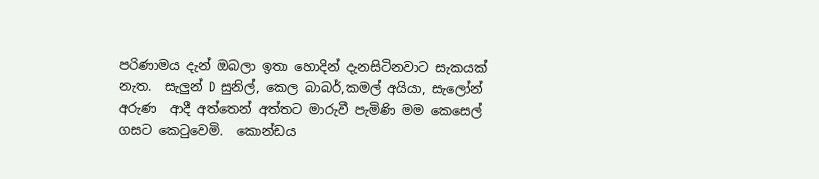පරිණාමය දැන් ඔබලා ඉතා හොදින් දැනසිටිනවාට සැකයක් නැත.  සැලුන් D සුනිල්, කෙල බාබර්,කමල් අයියා, සැලෝන් අරුණ  ආදී අත්තෙන් අත්තට මාරුවී පැමිණි මම කෙසෙල් ගසට කෙටුවෙමි.  කොන්ඩය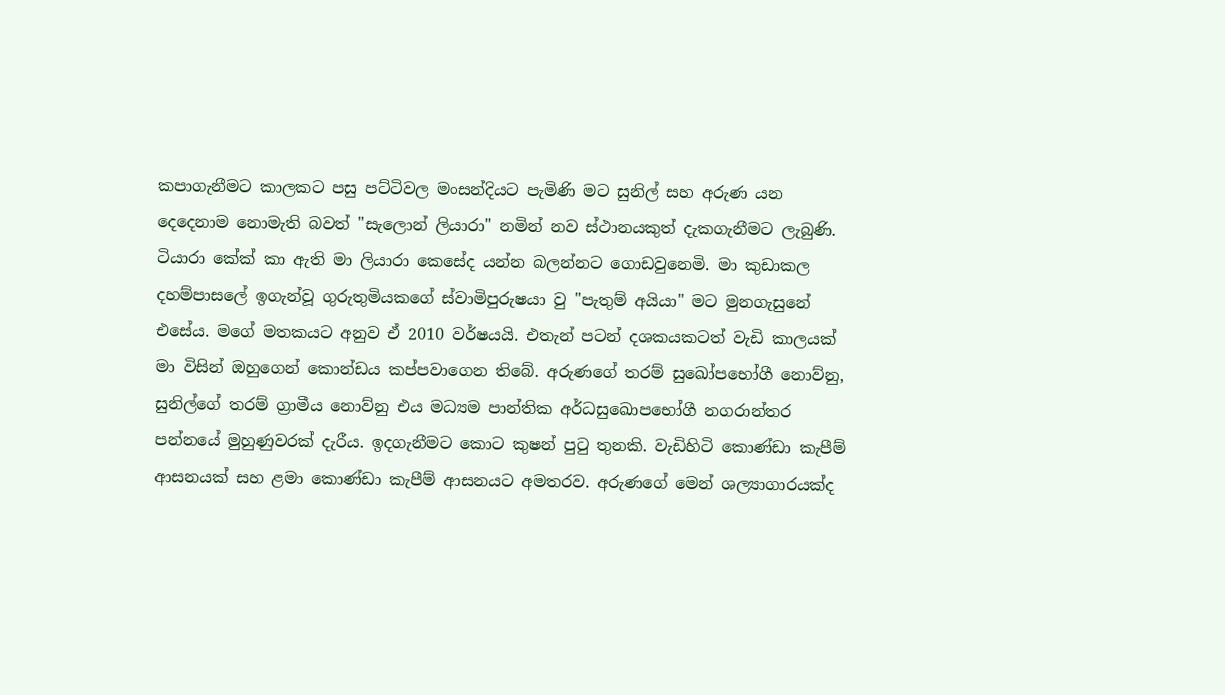කපාගැනීමට කාලකට පසු පට්ටිවල මංසන්දියට පැමිණි මට සුනිල් සහ අරුණ යන දෙදෙනාම නොමැති බවත් "සැලොන් ලියාරා" නමින් නව ස්ථානයකුත් දැකගැනීමට ලැබුණි. ටියාරා කේක් කා ඇති මා ලියාරා කෙසේද යන්න බලන්නට ගොඩවුනෙමි. මා කුඩාකල දහම්පාසලේ ඉගැන්වූ ගුරුතුමියකගේ ස්වාමිපුරුෂයා වු "පැතුම් අයියා" මට මුනගැසුනේ එසේය. මගේ මතකයට අනුව ඒ 2010 වර්ෂයයි. එතැන් පටන් දශකයකටත් වැඩි කාලයක් මා විසින් ඔහුගෙන් කොන්ඩය කප්පවාගෙන තිබේ. අරුණගේ තරම් සුඛෝපභෝගී නොව්නු, සුනිල්ගේ තරම් ග්‍රාමීය නොව්නු එය මධ්‍යම පාන්තික අර්ධසුඛොපභෝගී නගරාන්තර පන්නයේ මුහුණුවරක් දැරීය. ඉදගැනීමට කොට කුෂන් පුටු තුනකි. වැඩිහිටි කොණ්ඩා කැපීම් ආසනයක් සහ ළමා කොණ්ඩා කැපීම් ආසනයට අමතරව. අරුණගේ මෙන් ශල්‍යාගාරයක්ද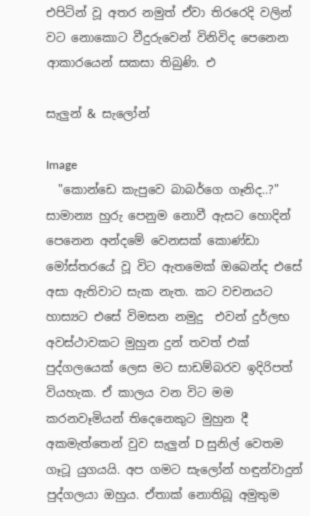එපිටින් වූ අතර නමුත් ඒවා තිරරෙදි වලින් වට නොකොට වීදුරුවෙන් විනිවිද පෙනෙන ආකාරයෙන් සකසා තිබුණි. එ

සැලුන් & සැලෝන්

Image
  "කොන්ඩෙ කැපුවෙ බාබර්ගෙ ගෑනිද..?" සාමාන්‍ය හුරු පෙනුම නොවී ඇසට හොදින් පෙනෙන අන්දමේ වෙනසක් කොණ්ඩා මෝස්තරයේ වූ විට ඇතමෙක් ඔබෙන්ද එසේ අසා ඇතිවාට සැක නැත. කට වචනයට හාස්‍යට එසේ විමසන නමුදු  එවන් දුර්ලභ අවස්ථාවකට මුහුන දුන් තවත් එක් පුද්ගලයෙක් ලෙස මට සාඩම්බරව ඉදිරිපත් වියහැක. ඒ කාලය වන විට මම කරනවෑමියන් තිදෙනෙකුට මුහුන දී අකමැත්තෙන් වුව සැලුන් D සුනිල් වෙතම ගෑටූ යුගයයි. අප ගමට සැලෝන් හඳුන්වාදුන් පුද්ගලයා ඔහුය. ඒතාක් නොතිබූ අමුතුම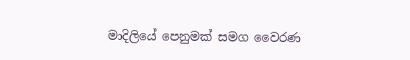මාදිලියේ පෙනුමක් සමග වෛරණ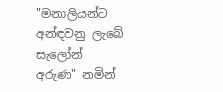"මනාලියන්ට අන්ඳවනු ලැබේ සැලෝන් අරුණ" නමින්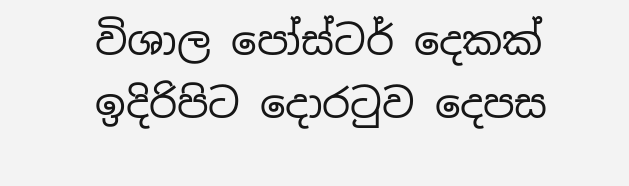විශාල පෝස්ටර් දෙකක් ඉදිරිපිට දොරටුව දෙපස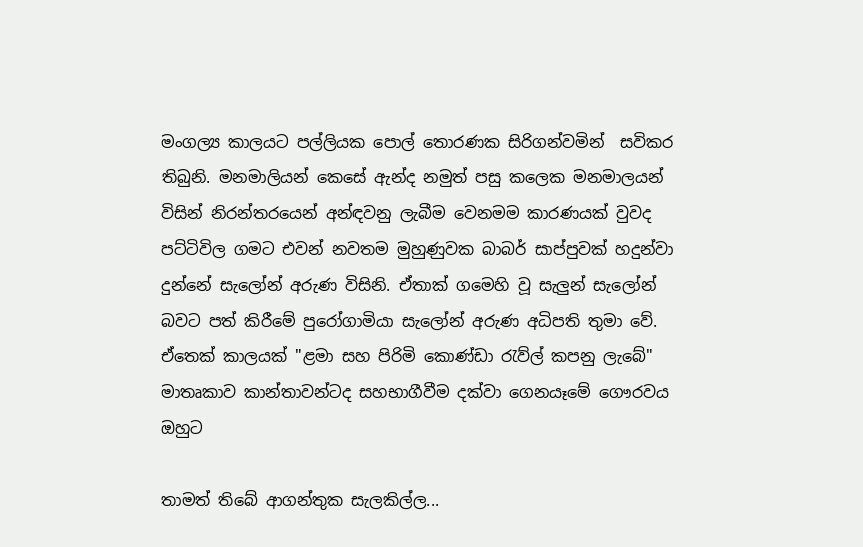මංගල්‍ය කාලයට පල්ලියක පොල් තොරණක සිරිගන්වමින්  සවිකර තිබුනි. මනමාලියන් කෙසේ ඇන්ද නමුත් පසු කලෙක මනමාලයන් විසින් නිරන්තරයෙන් අන්ඳවනු ලැබීම වෙනමම කාරණයක් වුවද පට්ටිවිල ගමට එවන් නවතම මුහුණුවක බාබර් සාප්පුවක් හදුන්වා දුන්නේ සැලෝන් අරුණ විසිනි. ඒතාක් ගමෙහි වූ සැලුන් සැලෝන් බවට පත් කිරීමේ පුරෝගාමියා සැලෝන් අරුණ අධිපති තුමා වේ. ඒතෙක් කාලයක් "ළමා සහ පිරිමි කොණ්ඩා රැව්ල් කපනු ලැබේ" මාතෘකාව කාන්තාවන්ටද සහභාගීවීම දක්වා ගෙනයෑමේ ගෞරවය ඔහුට

තාමත් තිබේ ආගන්තුක සැලකිල්ල...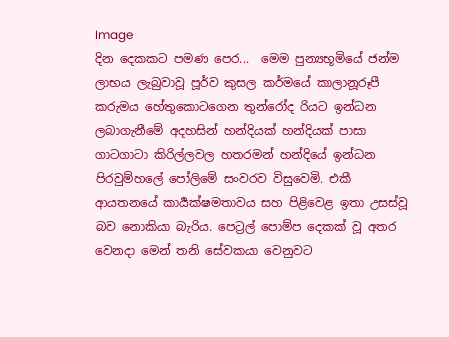Image
දින දෙකකට පමණ පෙර...  මෙම පුන්‍යභූමියේ ජන්ම ලාභය ලැබුවාවූ පූර්ව කුසල කර්මයේ කාලානූරූපී කරුමය හේතුකොටගෙන තුන්රෝද රියට ඉන්ධන ලබාගැනීමේ අදහසින් හන්දියක් හන්දියක් පාසා ගාටගාටා කිරිල්ලවල හතරමන් හන්දියේ ඉන්ධන පිරවුම්හලේ පෝලිමේ සංවරව විසුවෙමි. එකී ආයතනයේ කාර්‍යක්ෂමතාවය සහ පිළිවෙළ ඉතා උසස්වූ බව නොකියා බැරිය. පෙට්‍රල් පොම්ප දෙකක් වූ අතර වෙනදා මෙන් තනි සේවකයා වෙනුවට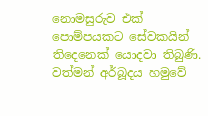නොමසුරුව එක් පොම්පයකට සේවකයින් තිදෙනෙක් යොදවා තිබුණි.  වත්මන් අර්බූදය හමුවේ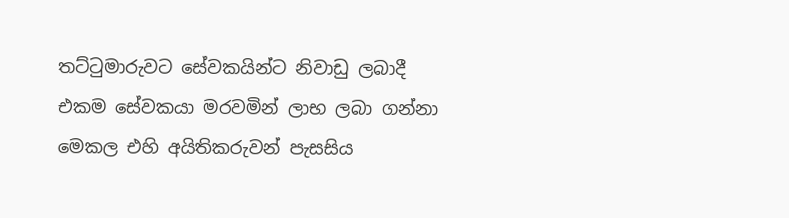තට්ටුමාරුවට සේවකයින්ට නිවාඩු ලබාදී එකම සේවකයා මරවමින් ලාභ ලබා ගන්නා මෙකල එහි අයිතිකරුවන් පැසසිය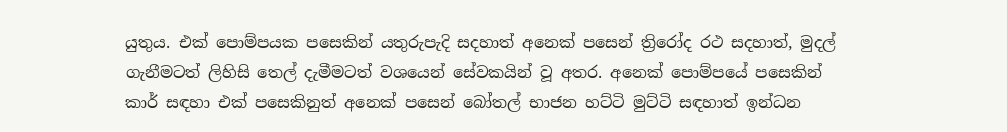යුතුය. එක් පොම්පයක පසෙකින් යතුරුපැදි සදහාත් අනෙක් පසෙන් ත්‍රිරෝද රථ සදහාත්, මුදල් ගැනීමටත් ලිහිසි තෙල් දැමීමටත් වශයෙන් සේවකයින් වූ අතර. අනෙක් පොම්පයේ පසෙකින් කාර් සඳහා එක් පසෙකිනුත් අනෙක් පසෙන් බෝතල් භාජන හට්ටි මුට්ටි සඳහාත් ඉන්ධන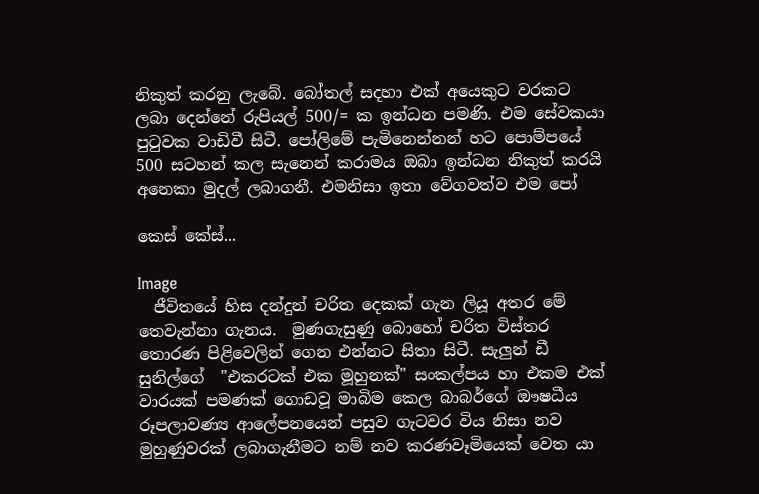නිකුත් කරනු ලැබේ. බෝතල් සදහා එක් අයෙකුට වරකට ලබා දෙන්නේ රුපියල් 500/= ක ඉන්ධන පමණි. එම සේවකයා පුටුවක වාඩිවී සිටී. පෝලිමේ පැමිනෙන්නන් හට පොම්පයේ 500 සටහන් කල සැනෙන් කරාමය ඔබා ඉන්ධන නිකුත් කරයි අනෙකා මුදල් ලබාගනී. එමනිසා ඉතා වේගවත්ව එම පෝ

කෙස් කේස්...

Image
  ජීවිතයේ හිස දන්දුන් චරිත දෙකක් ගැන ලියූ අතර මේ තෙවැන්නා ගැනය.  මුණගැසුණු බොහෝ චරිත විස්තර තොරණ පිළිවෙලින් ගෙන එන්නට සිතා සිටී. සැලුන් ඩී සුනිල්ගේ  "එකරටක් එක මූහුනක්" සංකල්පය හා එකම එක් වාරයක් පමණක් ගොඩවූ මාබිම කෙල බාබර්ගේ ඖෂධීය රූපලාවණ්‍ය ආලේපනයෙන් පසුව ගැටවර විය නිසා නව මුහුණුවරක් ලබාගැනීමට නම් නව කරණවෑමියෙක් වෙත යා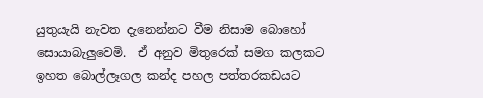යුතුයැයි නැවත දැනෙන්නට වීම නිසාම බොහෝ සොයාබැලුවෙමි.  ඒ අනුව මිතුරෙක් සමග කලකට ඉහත බොල්ලෑගල කන්ද පහල පත්තරකඩයට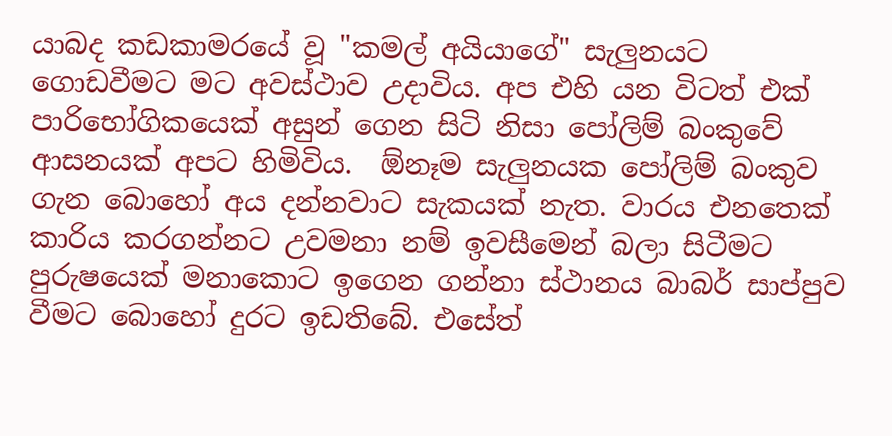යාබද කඩකාමරයේ වූ "කමල් අයියාගේ" සැලුනයට ගොඩවීමට මට අවස්ථාව උදාවිය. අප එහි යන විටත් එක් පාරිභෝගිකයෙක් අසුන් ගෙන සිටි නිසා පෝලිම් බංකුවේ ආසනයක් අපට හිමිවිය.  ඕනෑම සැලුනයක පෝලිම් බංකුව ගැන බොහෝ අය දන්නවාට සැකයක් නැත. වාරය එනතෙක් කාරිය කරගන්නට උවමනා නම් ඉවසීමෙන් බලා සිටීමට පුරුෂයෙක් මනාකොට ඉගෙන ගන්නා ස්ථානය බාබර් සාප්පුව වීමට බොහෝ දුරට ඉඩතිබේ. එසේත්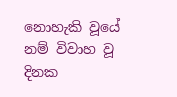නොහැකි වූයේ නම් විවාහ වූ දිනක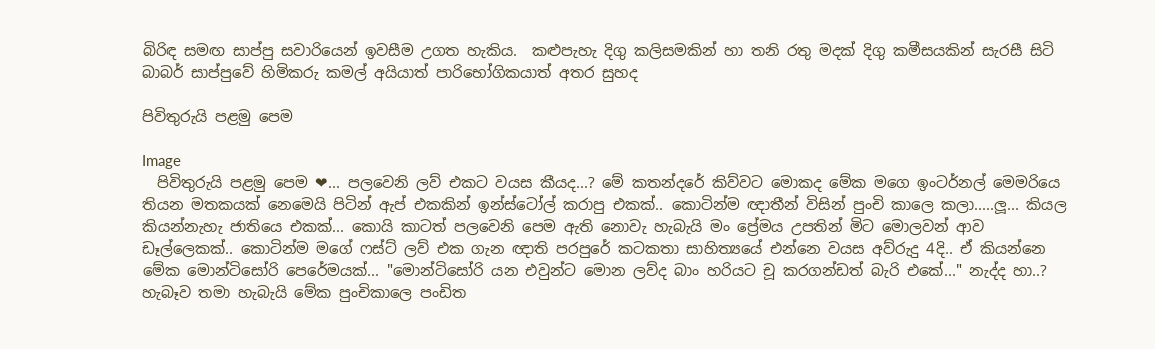බිරිඳ සමඟ සාප්පු සවාරියෙන් ඉවසීම උගත හැකිය.  කළුපැහැ දිගු කලිසමකින් හා තනි රතු මදක් දිගු කමීසයකින් සැරසී සිටි බාබර් සාප්පුවේ හිමිකරු කමල් අයියාත් පාරිභෝගිකයාත් අතර සුහද

පිවිතුරුයි පළමු පෙම

Image
  පිවිතුරුයි පළමු පෙම ❤... පලවෙනි ලව් එකට වයස කීයද...? මේ කතන්දරේ කිව්වට මොකද මේක මගෙ ඉංටර්නල් මෙමරියෙ තියන මතකයක් නෙමෙයි පිටින් ඇප් එකකින් ඉන්ස්ටෝල් කරාපු එකක්.. කොටින්ම ඥාතීන් විසින් පුංචි කාලෙ කලා.....ලූ... කියල කියන්නැහැ ජාතියෙ එකක්... කොයි කාටත් පලවෙනි පෙම ඇති නොවැ හැබැයි මං ප්‍රේමය උපතින් මිට මොලවන් ආව ඩෑල්ලෙකක්.. කොටින්ම මගේ ෆස්ට් ලව් එක ගැන ඥාති පරපුරේ කටකතා සාහිත්‍යයේ එන්නෙ වයස අව්රුදු 4දි.. ඒ කියන්නෙ මේක මොන්ටිසෝරි පෙරේමයක්... "මොන්ටිසෝරි යන එවුන්ට මොන ලව්ද බාං හරියට චූ කරගන්ඩත් බැරි එකේ..." නැද්ද හා..? හැබෑව තමා හැබැයි මේක පුංචිකාලෙ පංඩිත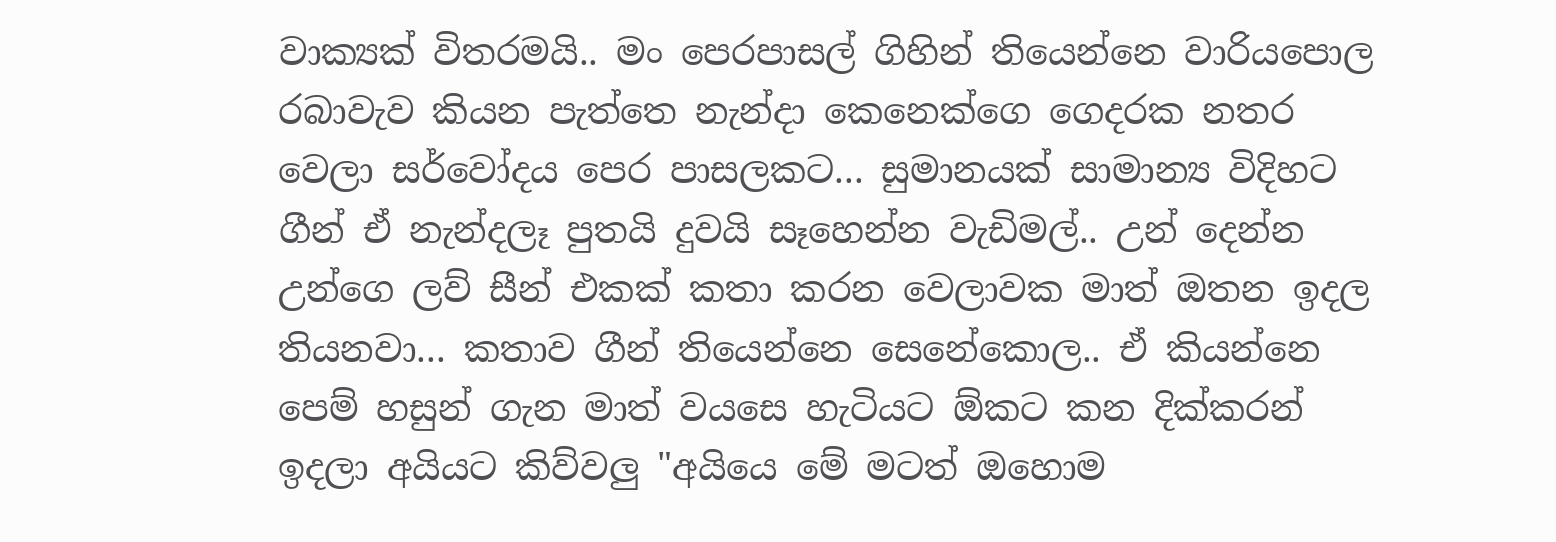වාක්‍යක් විතරමයි.. මං පෙරපාසල් ගිහින් තියෙන්නෙ වාරියපොල රබාවැව කියන පැත්තෙ නැන්දා කෙනෙක්ගෙ ගෙදරක නතර වෙලා සර්වෝදය පෙර පාසලකට... සුමානයක් සාමාන්‍ය විදිහට ගීන් ඒ නැන්දලෑ පුතයි දුවයි සෑහෙන්න වැඩිමල්.. උන් දෙන්න උන්ගෙ ලව් සීන් එකක් කතා කරන වෙලාවක මාත් ඔතන ඉදල තියනවා... කතාව ගීන් තියෙන්නෙ සෙනේකොල.. ඒ කියන්නෙ පෙම් හසුන් ගැන මාත් වයසෙ හැටියට ඕකට කන දික්කරන් ඉදලා අයියට කිව්වලු "අයියෙ මේ මටත් ඔහොම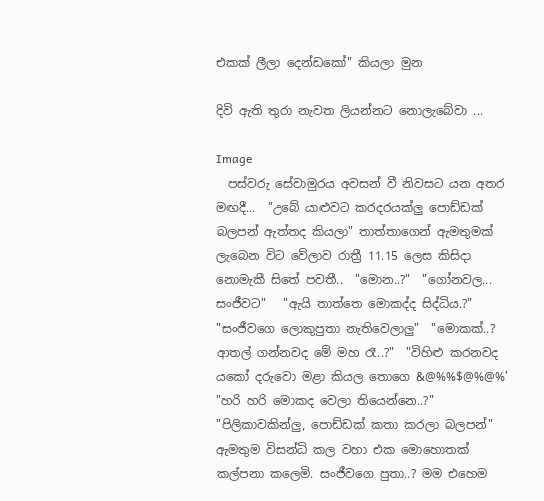එකක් ලීලා දෙන්ඩකෝ" කියලා මුන

දිවි ඇති තුරා නැවත ලියන්නට නොලැබේවා ...

Image
  පස්වරු සේවාමුරය අවසන් වී නිවසට යන අතර මඟදී...  "උබේ යාළුවට කරදරයක්ලු පොඩ්ඩක් බලපන් ඇත්තද කියලා" තාත්තාගෙන් ඇමතුමක් ලැබෙන විට වේලාව රාත්‍රී 11.15 ලෙස කිසිදා නොමැකී සිතේ පවතී..  "මොන..?"  "ගෝනවල... සංජීවට"   "ඇයි තාත්තෙ මොකද්ද සිද්ධිය.?"  "සංජීවගෙ ලොකුපුතා නැතිවෙලාලු"  "මොකක්..? ආතල් ගන්නවද මේ මහ රෑ..?"  "විහිළු කරනවද යකෝ දරුවො මළා කියල තොගෙ &@%%$@%@%'  "හරි හරි මොකද වෙලා තියෙන්නෙ..?"  "පිලිකාවකින්ලු, පොඩ්ඩක් කතා කරලා බලපන්"  ඇමතුම විසන්ධි කල වහා එක මොහොතක් කල්පනා කලෙමි. සංජීවගෙ පුතා..? මම එහෙම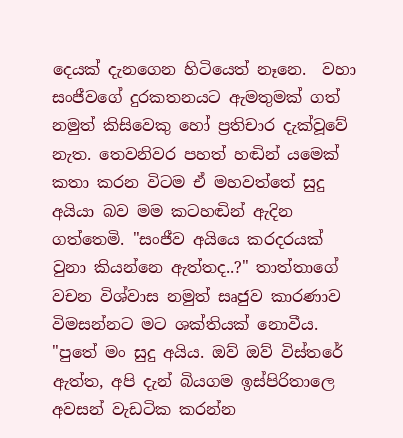දෙයක් දැනගෙන හිටියෙත් නෑනෙ.  වහා සංජීවගේ දුරකතනයට ඇමතුමක් ගත් නමුත් කිසිවෙකු හෝ ප්‍රතිචාර දැක්වූවේ නැත. තෙවනිවර පහත් හඬින් යමෙක් කතා කරන විටම ඒ මහවත්තේ සුදු අයියා බව මම කටහඬින් ඇදින ගත්තෙමි. "සංජීව අයියෙ කරදරයක් වුනා කියන්නෙ ඇත්තද..?" තාත්තාගේ වචන විශ්වාස නමුත් සෘජුව කාරණාව විමසන්නට මට ශක්තියක් නොවීය. "පුතේ මං සුදු අයිය. ඔව් ඔව් විස්තරේ ඇත්ත, අපි දැන් බියගම ඉස්පිරිතාලෙ අවසන් වැඩටික කරන්න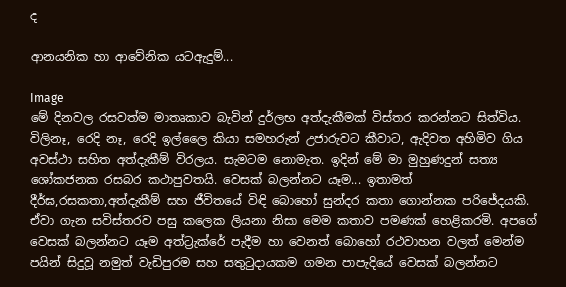ද

ආනයනික හා ආවේනික යටඇදුම්...

Image
මේ දිනවල රසවත්ම මාතෘකාව බැවින් දුර්ලභ අත්දැකීමක් විස්තර කරන්නට සිත්විය. විලිනෑ, රෙදි නෑ, රෙදි ඉල්ලෛ කියා සමහරුන් උජාරුවට කීවාට, ඇදිවත අහිමිව ගිය අවස්ථා සහිත අත්දැකීම් විරලය. සැමටම නොමැත. ඉදින් මේ මා මුහුණදුන් සත්‍ය ශෝකජනක රසබර කථාපුවතයි. වෙසක් බලන්නට යෑම... ඉතාමත් දීර්ඝ,රසකතා,අත්දැකීම් සහ ජීවිතයේ විඳි බොහෝ සුන්දර කතා ගොන්නක පරිජේදයකි. ඒවා ගැන සවිස්තරව පසු කලෙක ලියනා නිසා මෙම කතාව පමණක් හෙළිකරමි. අපගේ වෙසක් බලන්නට යෑම අත්ට්‍රැක්රේ පැදීම හා වෙනත් බොහෝ රථවාහන වලත් මෙන්ම පයින් සිදුවූ නමුත් වැඩිපුරම සහ සතුටුදායකම ගමන පාපැදියේ වෙසක් බලන්නට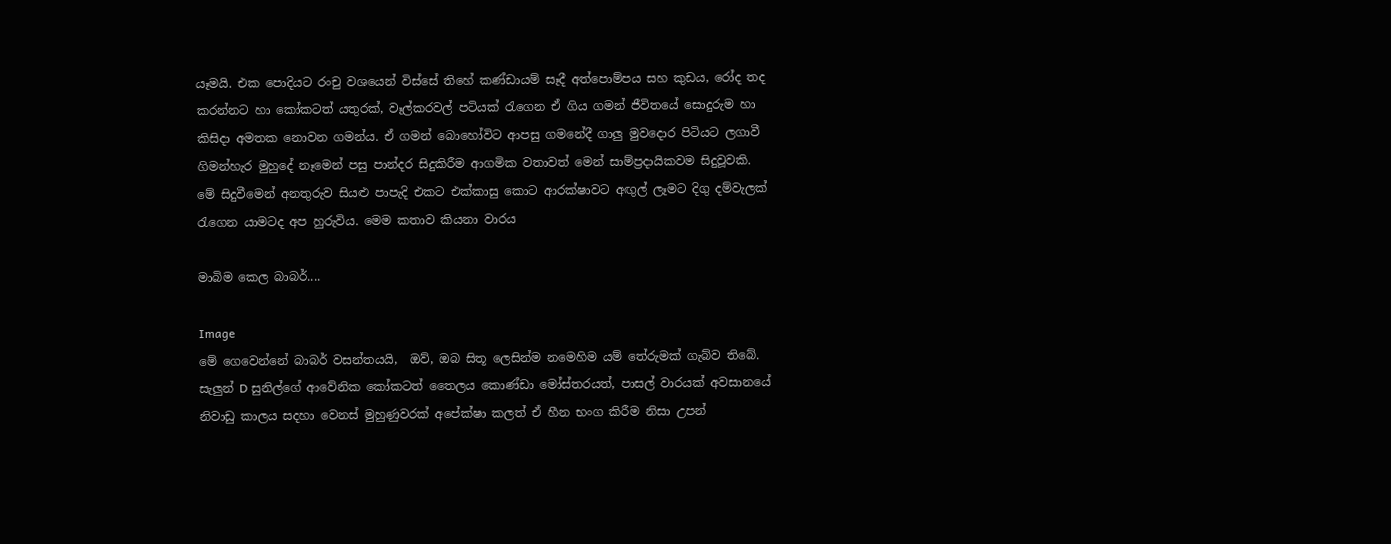යෑමයි. එක පොදියට රංචු වශයෙන් විස්සේ තිහේ කණ්ඩායම් සෑදී අත්පොම්පය සහ කුඩය, රෝද තද කරන්නට හා කෝකටත් යතුරක්, වෑල්කරවල් පටියක් රැගෙන ඒ ගිය ගමන් ජීවිතයේ සොදුරුම හා කිසිදා අමතක නොවන ගමන්ය. ඒ ගමන් බොහෝවිට ආපසු ගමනේදී ගාලු මුවදොර පිටියට ලගාවී ගිමන්හැර මුහුදේ නෑමෙන් පසු පාන්දර සිදුකිරීම ආගමික වතාවත් මෙන් සාම්ප්‍රදායිකවම සිදුවූවකි. මේ සිදුවීමෙන් අනතුරුව සියළු පාපැදි එකට එක්කාසු කොට ආරක්ෂාවට අඟුල් ලෑමට දිගු දම්වැලක් රැගෙන යාමටද අප හුරුවිය. මෙම කතාව කියනා වාරය

මාබිම කෙල බාබර්....

Image
මේ ගෙවෙන්නේ බාබර් වසන්තයයි,  ඔව්, ඔබ සිතූ ලෙසින්ම නමෙහිම යම් තේරුමක් ගැබ්ව තිබේ. සැලුන් D සුනිල්ගේ ආවේනික කෝකටත් තෛලය කොණ්ඩා මෝස්තරයත්, පාසල් වාරයක් අවසානයේ නිවාඩු කාලය සදහා වෙනස් මුහුණුවරක් අපේක්ෂා කලත් ඒ හීන භංග කිරීම නිසා උපන්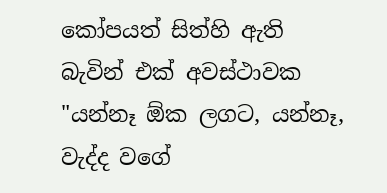කෝපයත් සිත්හි ඇති බැවින් එක් අවස්ථාවක "යන්නෑ ඕක ලගට, යන්නෑ, වැද්ද වගේ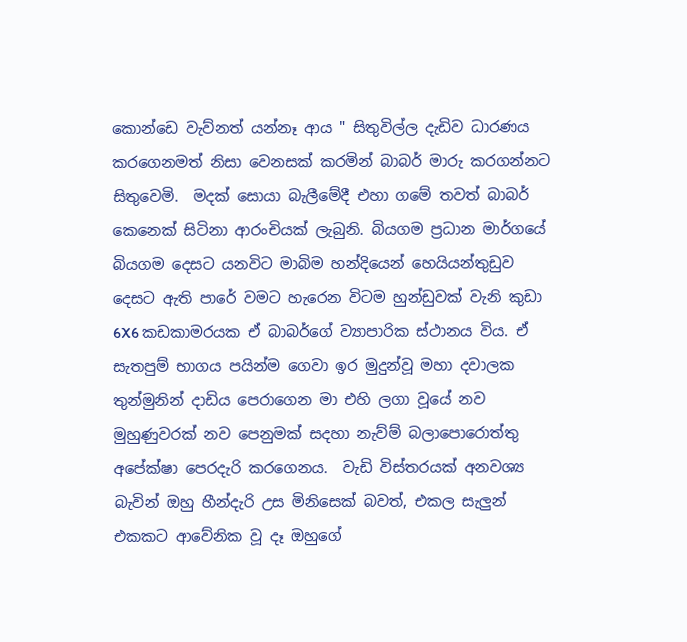කොන්ඩෙ වැව්නත් යන්නෑ ආය " සිතුවිල්ල දැඩිව ධාරණය කරගෙනමත් නිසා වෙනසක් කරමින් බාබර් මාරු කරගන්නට සිතුවෙමි.  මදක් සොයා බැලීමේදී එහා ගමේ තවත් බාබර් කෙනෙක් සිටිනා ආරංචියක් ලැබුනි. බියගම ප්‍රධාන මාර්ගයේ බියගම දෙසට යනවිට මාබිම හන්දියෙන් හෙයියන්තුඩුව දෙසට ඇති පාරේ වමට හැරෙන විටම හුන්ඩුවක් වැනි කුඩා 6X6 කඩකාමරයක ඒ බාබර්ගේ ව්‍යාපාරික ස්ථානය විය. ඒ සැතපුම් භාගය පයින්ම ගෙවා ඉර මුදුන්වූ මහා දවාලක තුන්මුනින් දාඩිය පෙරාගෙන මා එහි ලගා වූයේ නව මුහුණුවරක් නව පෙනුමක් සදහා නැව්ම් බලාපොරොත්තු අපේක්ෂා පෙරදැරි කරගෙනය.  වැඩි විස්තරයක් අනවශ්‍ය බැවින් ඔහු හීන්දැරි උස මිනිසෙක් බවත්, එකල සැලුන් එකකට ආවේනික වූ දෑ ඔහුගේ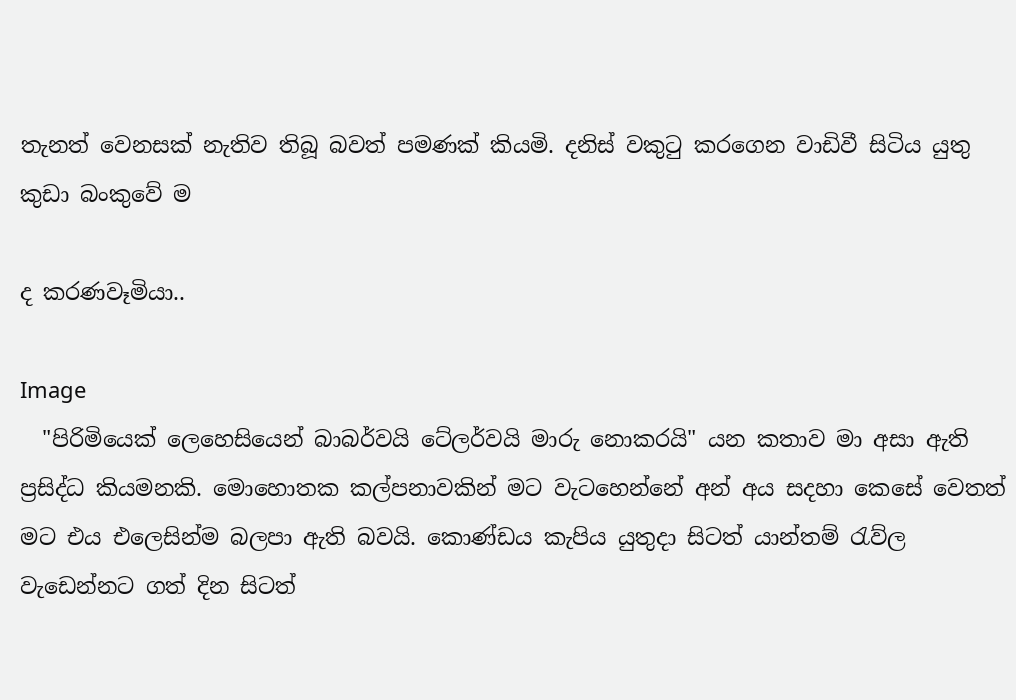තැනත් වෙනසක් නැතිව තිබූ බවත් පමණක් කියමි. දනිස් වකුටු කරගෙන වාඩිවී සිටිය යුතු කුඩා බංකුවේ ම

ද කරණවෑමියා..

Image
  "පිරිමියෙක් ලෙහෙසියෙන් බාබර්වයි ටේලර්වයි මාරු නොකරයි" යන කතාව මා අසා ඇති ප්‍රසිද්ධ කියමනකි. මොහොතක කල්පනාවකින් මට වැටහෙන්නේ අන් අය සදහා කෙසේ වෙතත්  මට එය එලෙසින්ම බලපා ඇති බවයි. කොණ්ඩය කැපිය යුතුදා සිටත් යාන්තම් රැව්ල වැඩෙන්නට ගත් දින සිටත්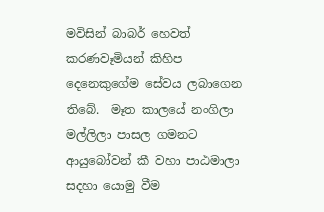මවිසින් බාබර් හෙවත් කරණවෑමියන් කිහිප දෙනෙකුගේම සේවය ලබාගෙන තිබේ.  මෑත කාලයේ නංගිලා මල්ලිලා පාසල ගමනට ආයුබෝවන් කී වහා පාඨමාලා සදහා යොමු වීම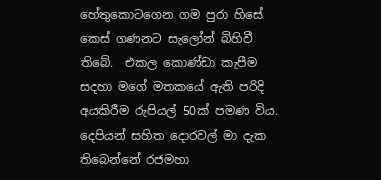හේතුකොටගෙන ගම පුරා හිසේ කෙස් ගණනට සැලෝන් බිහිවී තිබේ.  එකල කොණ්ඩා කැපීම සදහා මගේ මතකයේ ඇති පරිදි අයකිරීම රුපියල් 50ක් පමණ විය. දෙපියන් සහිත දොරවල් මා දැක තිබෙන්නේ රජමහා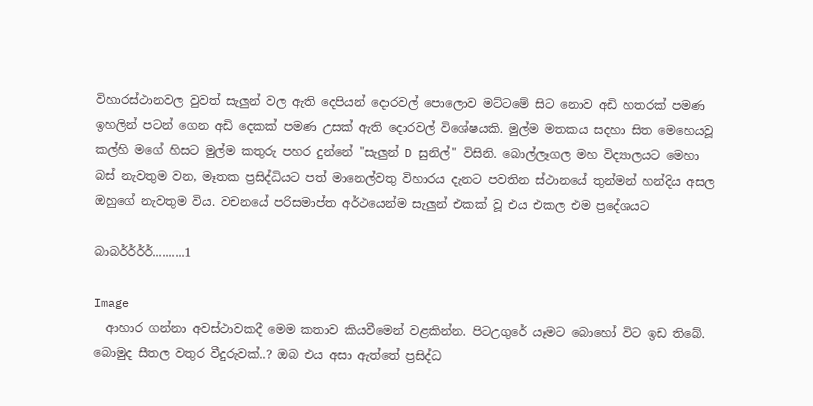විහාරස්ථානවල වුවත් සැලුන් වල ඇති දෙපියන් දොරවල් පොලොව මට්ටමේ සිට නොව අඩි හතරක් පමණ ඉහලින් පටන් ගෙන අඩි දෙකක් පමණ උසක් ඇති දොරවල් විශේෂයකි. මුල්ම මතකය සදහා සිත මෙහෙයවූ කල්හි මගේ හිසට මුල්ම කතුරු පහර දුන්නේ "සැලුන් D සුනිල්" විසිනි. බොල්ලෑගල මහ විද්‍යාලයට මෙහා බස් නැවතුම වන, මෑතක ප්‍රසිද්ධියට පත් මානෙල්වතු විහාරය දැනට පවතින ස්ථානයේ තුන්මන් හන්දිය අසල ඔහුගේ නැවතුම විය. වචනයේ පරිසමාප්ත අර්ථයෙන්ම සැලුන් එකක් වූ එය එකල එම ප්‍රදේශයට

බාබර්ර්ර්ර්..........1

Image
  ආහාර ගන්නා අවස්ථාවකදී මෙම කතාව කියවීමෙන් වළකින්න. පිටඋගුරේ යෑමට බොහෝ විට ඉඩ තිබේ.  බොමුද සීතල වතුර වීදුරුවක්..? ඔබ එය අසා ඇත්තේ ප්‍රසිද්ධ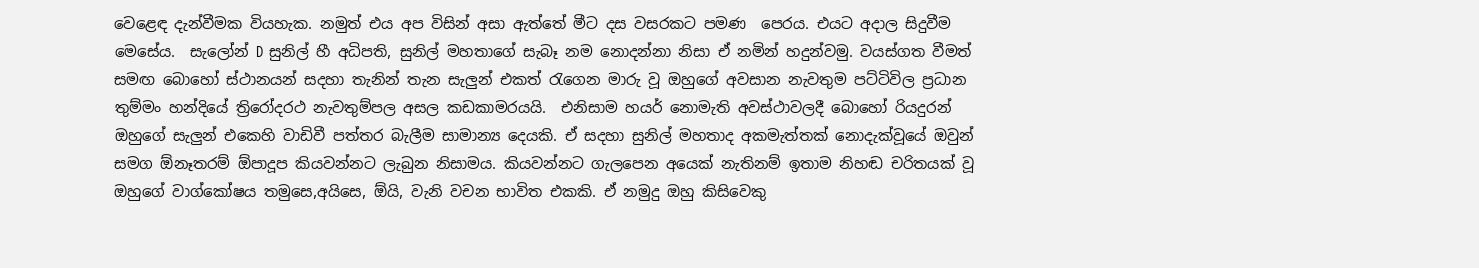වෙළෙඳ දැන්වීමක වියහැක. නමුත් එය අප විසින් අසා ඇත්තේ මීට දස වසරකට පමණ  පෙරය. එයට අදාල සිදුවීම මෙසේය.  සැලෝන් D සුනිල් හී අධිපති, සුනිල් මහතාගේ සැබෑ නම නොදන්නා නිසා ඒ නමින් හදුන්වමු. වයස්ගත වීමත් සමඟ බොහෝ ස්ථානයන් සදහා තැනින් තැන සැලුන් එකත් රැගෙන මාරු වූ ඔහුගේ අවසාන නැවතුම පට්ටිවිල ප්‍රධාන තුම්මං හන්දියේ ත්‍රිරෝදරථ නැවතුම්පල අසල කඩකාමරයයි.  එනිසාම හයර් නොමැති අවස්ථාවලදී බොහෝ රියදුරන් ඔහුගේ සැලුන් එකෙහි වාඩිවී පත්තර බැලීම සාමාන්‍ය දෙයකි. ඒ සදහා සුනිල් මහතාද අකමැත්තක් නොදැක්වූයේ ඔවුන් සමග ඕනෑතරම් ඕපාදූප කියවන්නට ලැබුන නිසාමය. කියවන්නට ගැලපෙන අයෙක් නැතිනම් ඉතාම නිහඬ චරිතයක් වූ ඔහුගේ වාග්කෝෂය තමුසෙ,අයිසෙ, ඕයි, වැනි වචන භාවිත එකකි. ඒ නමුදු ඔහු කිසිවෙකු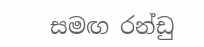සමඟ රන්ඩු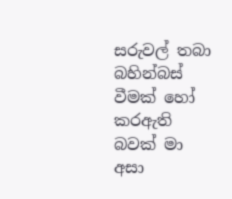සරුවල් තබා බහින්බස් වීමක් හෝ කරඇති බවක් මා අසා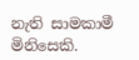නැති සාමකාමී මිනිසෙකි.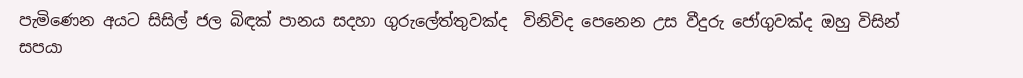පැමිණෙන අයට සිසිල් ජල බිඳක් පානය සදහා ගුරුලේත්තුවක්ද  විනිවිද පෙනෙන උස වීදුරු ජෝගුවක්ද ඔහු විසින් සපයා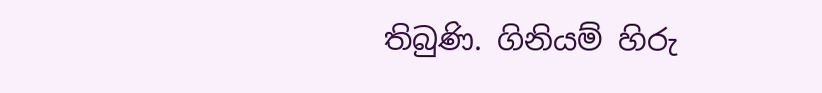තිබුණි. ගිනියම් හිරු